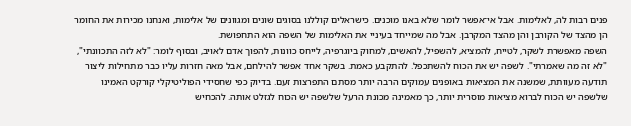פנים רבות לה, לאלימות. אבל אי־אפשר לומר שלא באנו מוכנים. כישראלים קוללנו בסוגים שונים ומגוונים של אלימות, ואנחנו מכירות את החומר הן מהצד של הקורבן והן מהצד המקרבן. אבל מה שמייחד בעיניי את האלימות של השפה הוא התחפושת.
השפה מאפשרת לשקר, לטייח, להמציא, להשפיל, להאשים, למחוק ביוגרפיה, לייחס כוונות, להפוך אדם לאויב, ובסוף לומר: "לא לזה התכוונתי", "לא זה מה שאמרתי". לשפה יש את הכוח להשתכפל. להתקבע כאמת. בשקר אחד אפשר להילחם, אבל מאה חזרות עליו כבר מתחילות ליצור תודעה מעוותת, שמשנה את המציאות באופנים עמוקים הרבה יותר מסתם התפרצות זעם. בדיוק כפי שחסידי הפוליטיקלי קורקט האמינו שלשפה יש הכוח לברוא מציאות מוסרית יותר, כך מאמינה מכונת הרעל שלשפה יש הכוח לגזלט אותה. להכחיש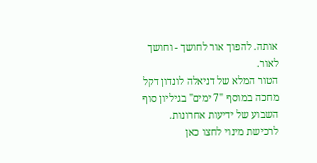אותה. להפוך אור לחושך - וחושך לאור.
הטור המלא של דניאלה לונדון דקל מחכה במוסף "7 ימים" בגיליון סוף השבוע של ידיעות אחרונות. לרכישת מינוי לחצו כאן